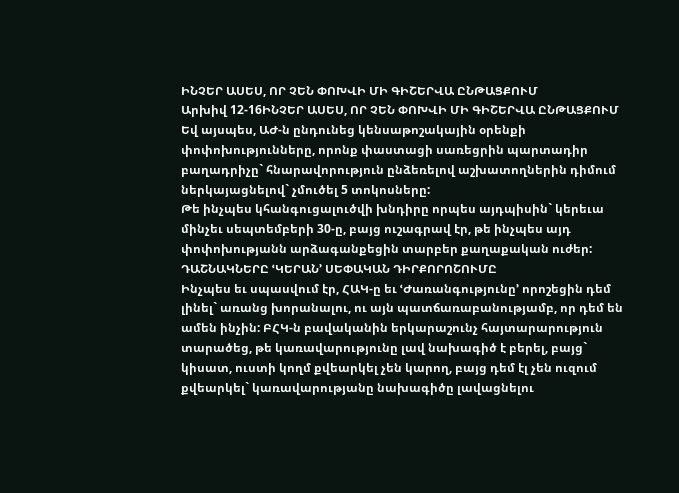ԻՆՉԵՐ ԱՍԵՍ, ՈՐ ՉԵՆ ՓՈԽՎԻ ՄԻ ԳԻՇԵՐՎԱ ԸՆԹԱՑՔՈՒՄ
Արխիվ 12-16ԻՆՉԵՐ ԱՍԵՍ, ՈՐ ՉԵՆ ՓՈԽՎԻ ՄԻ ԳԻՇԵՐՎԱ ԸՆԹԱՑՔՈՒՄ
Եվ այսպես, ԱԺ-ն ընդունեց կենսաթոշակային օրենքի փոփոխությունները, որոնք փաստացի սառեցրին պարտադիր բաղադրիչը` հնարավորություն ընձեռելով աշխատողներին դիմում ներկայացնելով` չմուծել 5 տոկոսները:
Թե ինչպես կհանգուցալուծվի խնդիրը որպես այդպիսին` կերեւա մինչեւ սեպտեմբերի 30-ը, բայց ուշագրավ էր, թե ինչպես այդ փոփոխությանն արձագանքեցին տարբեր քաղաքական ուժեր: ԴԱՇՆԱԿՆԵՐԸ ՙԿԵՐԱՆ՚ ՍԵՓԱԿԱՆ ԴԻՐՔՈՐՈՇՈՒՄԸ
Ինչպես եւ սպասվում էր, ՀԱԿ-ը եւ ՙԺառանգությունը՚ որոշեցին դեմ լինել` առանց խորանալու, ու այն պատճառաբանությամբ, որ դեմ են ամեն ինչին: ԲՀԿ-ն բավականին երկարաշունչ հայտարարություն տարածեց, թե կառավարությունը լավ նախագիծ է բերել, բայց` կիսատ, ուստի կողմ քվեարկել չեն կարող, բայց դեմ էլ չեն ուզում քվեարկել` կառավարությանը նախագիծը լավացնելու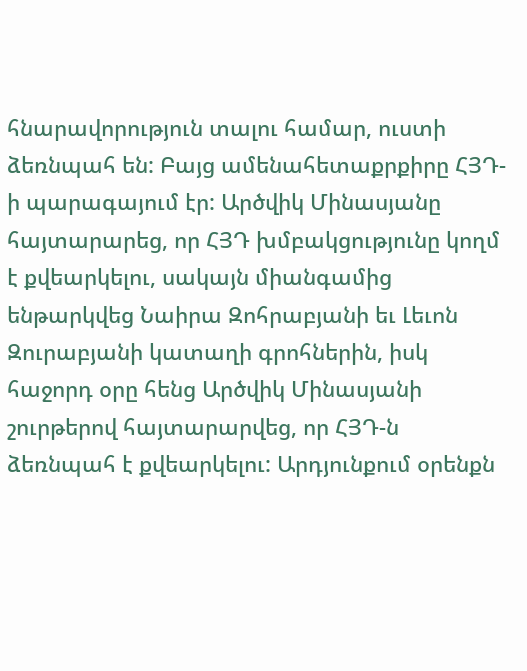հնարավորություն տալու համար, ուստի ձեռնպահ են: Բայց ամենահետաքրքիրը ՀՅԴ-ի պարագայում էր: Արծվիկ Մինասյանը հայտարարեց, որ ՀՅԴ խմբակցությունը կողմ է քվեարկելու, սակայն միանգամից ենթարկվեց Նաիրա Զոհրաբյանի եւ Լեւոն Զուրաբյանի կատաղի գրոհներին, իսկ հաջորդ օրը հենց Արծվիկ Մինասյանի շուրթերով հայտարարվեց, որ ՀՅԴ-ն ձեռնպահ է քվեարկելու: Արդյունքում օրենքն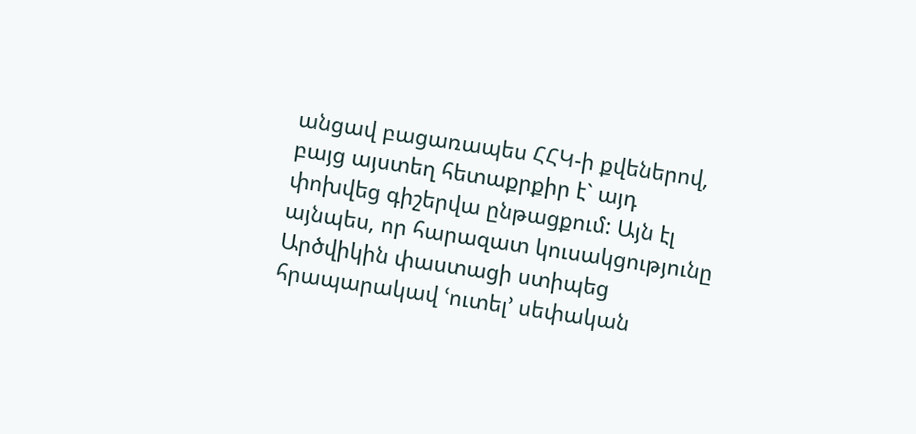անցավ բացառապես ՀՀԿ-ի քվեներով, բայց այստեղ հետաքրքիր է` այդ փոխվեց գիշերվա ընթացքում: Այն էլ այնպես, որ հարազատ կուսակցությունը Արծվիկին փաստացի ստիպեց հրապարակավ ՙուտել՚ սեփական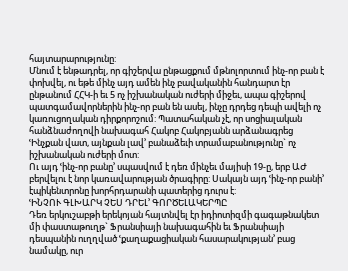հայտարարությունը:
Մնում է ենթադրել, որ գիշերվա ընթացքում մթնոլորտում ինչ-որ բան է փոխվել, ու եթե մինչ այդ ամեն ինչ բավականին հանդարտ էր ընթանում ՀՀԿ-ի եւ 5 ոչ իշխանական ուժերի միջեւ, ապա գիշերով պատգամավորներին ինչ-որ բան են ասել, ինչը դրդեց դեպի ավելի ոչ կառուցողական դիրքորոշում: Պատահական չէ, որ սոցիալական հանձնաժողովի նախագահ Հակոբ Հակոբյանն արձանագրեց ՙԻնչքան վատ, այնքան լավ՚ բանաձեւի տրամաբանությունը` ոչ իշխանական ուժերի մոտ:
Ու այդ ՙինչ-որ բանը՚ սպասվում է դեռ մինչեւ մայիսի 19-ը, երբ ԱԺ բերվելու է նոր կառավարության ծրագիրը: Սակայն այդ ՙինչ-որ բանի՚ էպիկենտրոնը խորհրդարանի պատերից դուրս է:
ՙԻՆՉՈՒ ԳԼԽԱՐԿ ՉԵՍ ԴՐԵԼ՚ ԳՈՐԾԵԼԱԿԵՐՊԸ
Դեռ երկուշաբթի երեկոյան հայտնվել էր իդիոտիզմի գագաթնակետ մի փաստաթուղթ` Ֆրանսիայի նախագահին եւ Ֆրանսիայի դեսպանին ուղղված ՙքաղաքացիական հասարակության՚ բաց նամակը, ուր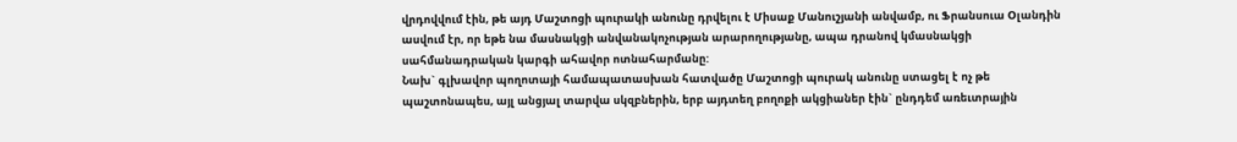վրդովվում էին, թե այդ Մաշտոցի պուրակի անունը դրվելու է Միսաք Մանուշյանի անվամբ, ու Ֆրանսուա Օլանդին ասվում էր, որ եթե նա մասնակցի անվանակոչության արարողությանը, ապա դրանով կմասնակցի սահմանադրական կարգի ահավոր ոտնահարմանը:
Նախ` գլխավոր պողոտայի համապատասխան հատվածը Մաշտոցի պուրակ անունը ստացել է ոչ թե պաշտոնապես, այլ անցյալ տարվա սկզբներին, երբ այդտեղ բողոքի ակցիաներ էին` ընդդեմ առեւտրային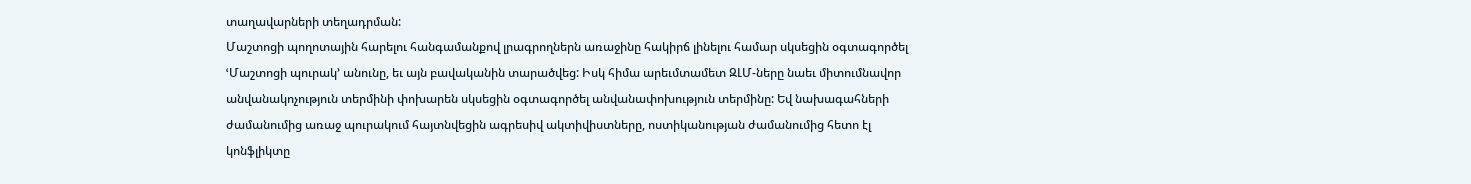տաղավարների տեղադրման:
Մաշտոցի պողոտային հարելու հանգամանքով լրագրողներն առաջինը հակիրճ լինելու համար սկսեցին օգտագործել ՙՄաշտոցի պուրակ՚ անունը, եւ այն բավականին տարածվեց: Իսկ հիմա արեւմտամետ ԶԼՄ-ները նաեւ միտումնավոր անվանակոչություն տերմինի փոխարեն սկսեցին օգտագործել անվանափոխություն տերմինը: Եվ նախագահների ժամանումից առաջ պուրակում հայտնվեցին ագրեսիվ ակտիվիստները, ոստիկանության ժամանումից հետո էլ կոնֆլիկտը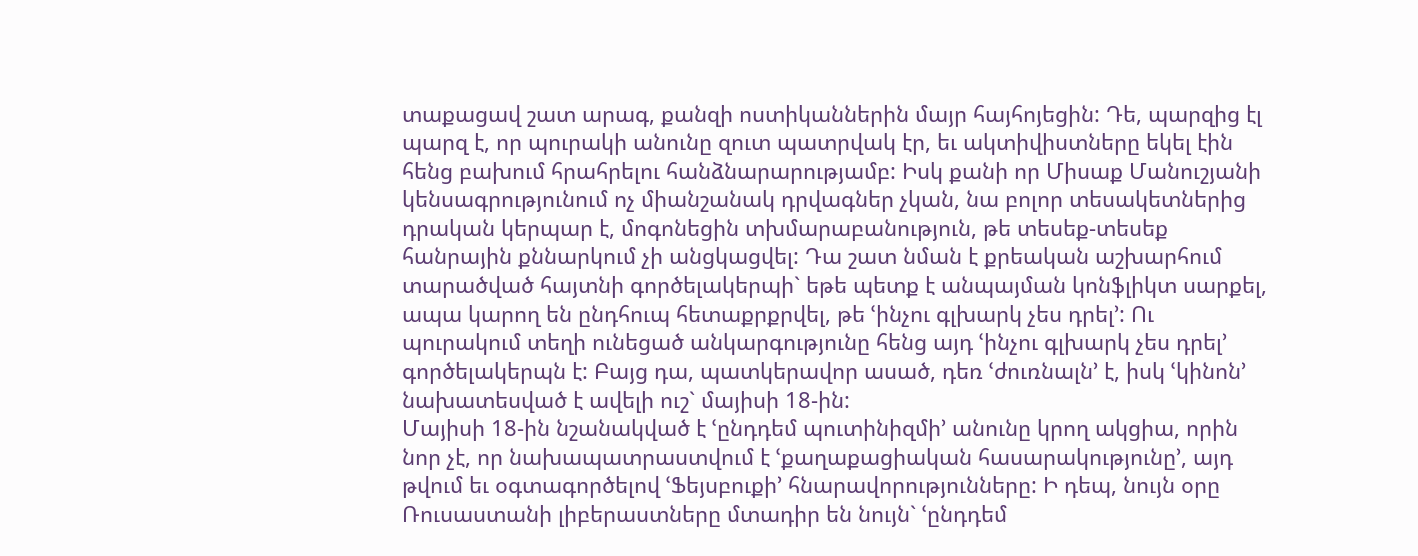տաքացավ շատ արագ, քանզի ոստիկաններին մայր հայհոյեցին: Դե, պարզից էլ պարզ է, որ պուրակի անունը զուտ պատրվակ էր, եւ ակտիվիստները եկել էին հենց բախում հրահրելու հանձնարարությամբ: Իսկ քանի որ Միսաք Մանուշյանի կենսագրությունում ոչ միանշանակ դրվագներ չկան, նա բոլոր տեսակետներից դրական կերպար է, մոգոնեցին տխմարաբանություն, թե տեսեք-տեսեք հանրային քննարկում չի անցկացվել: Դա շատ նման է քրեական աշխարհում տարածված հայտնի գործելակերպի` եթե պետք է անպայման կոնֆլիկտ սարքել, ապա կարող են ընդհուպ հետաքրքրվել, թե ՙինչու գլխարկ չես դրել՚: Ու պուրակում տեղի ունեցած անկարգությունը հենց այդ ՙինչու գլխարկ չես դրել՚ գործելակերպն է: Բայց դա, պատկերավոր ասած, դեռ ՙժուռնալն՚ է, իսկ ՙկինոն՚ նախատեսված է ավելի ուշ` մայիսի 18-ին:
Մայիսի 18-ին նշանակված է ՙընդդեմ պուտինիզմի՚ անունը կրող ակցիա, որին նոր չէ, որ նախապատրաստվում է ՙքաղաքացիական հասարակությունը՚, այդ թվում եւ օգտագործելով ՙՖեյսբուքի՚ հնարավորությունները: Ի դեպ, նույն օրը Ռուսաստանի լիբերաստները մտադիր են նույն` ՙընդդեմ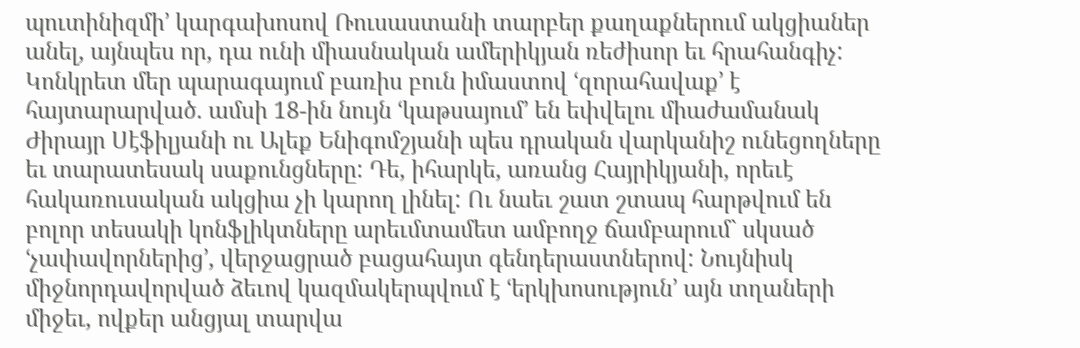պուտինիզմի՚ կարգախոսով Ռուսաստանի տարբեր քաղաքներում ակցիաներ անել, այնպես որ, դա ունի միասնական ամերիկյան ռեժիսոր եւ հրահանգիչ: Կոնկրետ մեր պարագայում բառիս բուն իմաստով ՙզորահավաք՚ է հայտարարված. ամսի 18-ին նույն ՙկաթսայում՚ են եփվելու միաժամանակ Ժիրայր Սէֆիլյանի ու Ալեք Ենիգոմշյանի պես դրական վարկանիշ ունեցողները եւ տարատեսակ սաքունցները: Դե, իհարկե, առանց Հայրիկյանի, որեւէ հակառուսական ակցիա չի կարող լինել: Ու նաեւ շատ շտապ հարթվում են բոլոր տեսակի կոնֆլիկտները արեւմտամետ ամբողջ ճամբարում` սկսած ՙչափավորներից՚, վերջացրած բացահայտ գենդերաստներով: Նույնիսկ միջնորդավորված ձեւով կազմակերպվում է ՙերկխոսություն՚ այն տղաների միջեւ, ովքեր անցյալ տարվա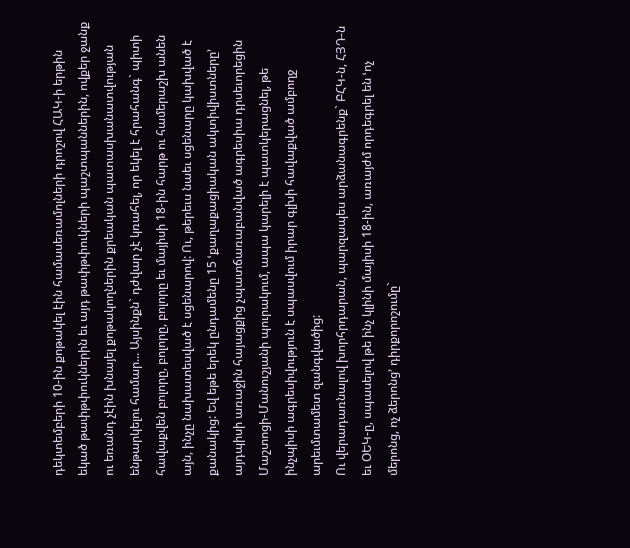դեկտեմբերի 10-ին քոթակել էին համասեռամոլների դրոշով ՀԱԿ-ի երթին եկած թափթփուկներին եւ այդ թափթփուկների պաշտպաններին, ովքեր ջանք ու եռանդ չէին խնայել քոթակողներին քրեական պատասխանատվության ենթարկելու համար... Այսինքն` դժվար չէ կռահել, որ եկել է հրահանգ` պիտի հավաքվեն բոլորը, բոլորը, բոլորը եւ մայիսի 18-ին հարթ ու համերաշխ անեն այն, ինչը նախատեսված է սցենարով: Ու, թերեւս նաեւ սցենարը կախված է քանակից: Եվ եթե երեկ ընդամենը 15 ՙքաղաքացիական ակտիվիստները՚ այդպիսի առաջին հայացքից չպատճառաբանված ագրեսիա դրսեւորեցին Մաշտոցի-Մանուշյանի պուրակում, ապա կարելի է պատկերացնել, թե ինչպիսի ագրեսիվություն է սպասվում իրար գլխի հավաքված ամբողջ արեւմտամետ զանգվածից:
Ու վերադառնալով խորհրդարան, պարզապես արձանագրենք` ԲՀԿ-ն, ՀՅԴ-ն եւ ՕԵԿ-ը, սպասելով թե ինչ կլինի մայիսի 18-ին, առայժմ որդեգրել են ՙոչ մերոնց, ոչ ձերոնց՚ դիրքորոշումը`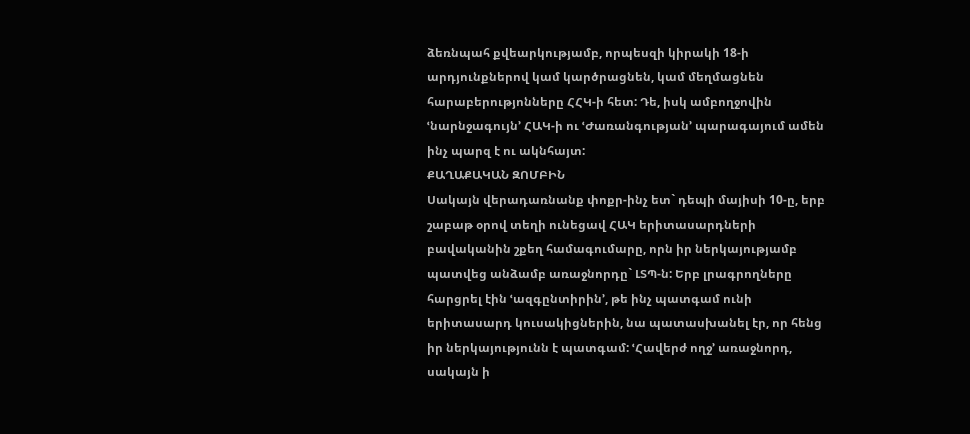ձեռնպահ քվեարկությամբ, որպեսզի կիրակի 18-ի արդյունքներով կամ կարծրացնեն, կամ մեղմացնեն հարաբերությոնները ՀՀԿ-ի հետ: Դե, իսկ ամբողջովին ՙնարնջագույն՚ ՀԱԿ-ի ու ՙԺառանգության՚ պարագայում ամեն ինչ պարզ է ու ակնհայտ:
ՔԱՂԱՔԱԿԱՆ ԶՈՄԲԻՆ
Սակայն վերադառնանք փոքր-ինչ ետ` դեպի մայիսի 10-ը, երբ շաբաթ օրով տեղի ունեցավ ՀԱԿ երիտասարդների բավականին շքեղ համագումարը, որն իր ներկայությամբ պատվեց անձամբ առաջնորդը` ԼՏՊ-ն: Երբ լրագրողները հարցրել էին ՙազգընտիրին՚, թե ինչ պատգամ ունի երիտասարդ կուսակիցներին, նա պատասխանել էր, որ հենց իր ներկայությունն է պատգամ: ՙՀավերժ ողջ՚ առաջնորդ, սակայն ի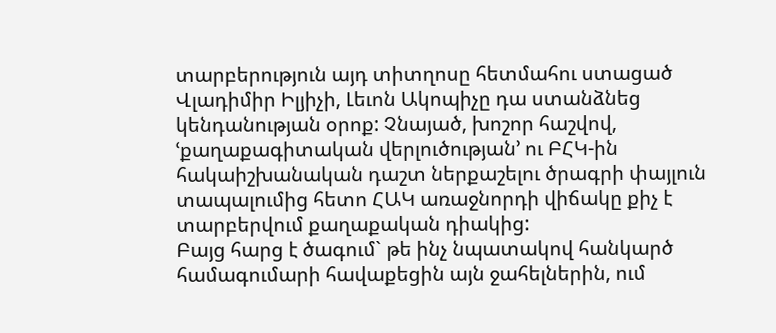տարբերություն այդ տիտղոսը հետմահու ստացած Վլադիմիր Իլյիչի, Լեւոն Ակոպիչը դա ստանձնեց կենդանության օրոք: Չնայած, խոշոր հաշվով, ՙքաղաքագիտական վերլուծության՚ ու ԲՀԿ-ին հակաիշխանական դաշտ ներքաշելու ծրագրի փայլուն տապալումից հետո ՀԱԿ առաջնորդի վիճակը քիչ է տարբերվում քաղաքական դիակից:
Բայց հարց է ծագում` թե ինչ նպատակով հանկարծ համագումարի հավաքեցին այն ջահելներին, ում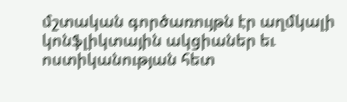մշտական գործառույթն էր աղմկալի կոնֆլիկտային ակցիաներ եւ ոստիկանության հետ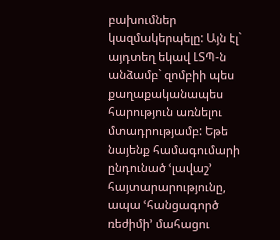բախումներ կազմակերպելը: Այն էլ` այդտեղ եկավ ԼՏՊ-ն անձամբ` զոմբիի պես քաղաքականապես հարություն առնելու մտադրությամբ: Եթե նայենք համագումարի ընդունած ՙլավաշ՚ հայտարարությունը, ապա ՙհանցագործ ռեժիմի՚ մահացու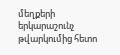մեղքերի երկարաշունչ թվարկումից հետո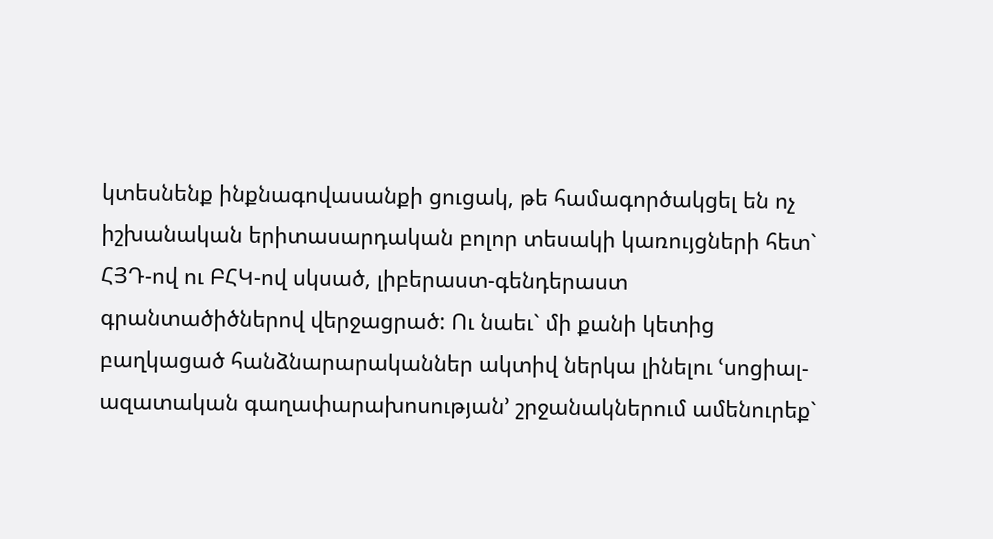կտեսնենք ինքնագովասանքի ցուցակ, թե համագործակցել են ոչ իշխանական երիտասարդական բոլոր տեսակի կառույցների հետ` ՀՅԴ-ով ու ԲՀԿ-ով սկսած, լիբերաստ-գենդերաստ գրանտածիծներով վերջացրած: Ու նաեւ` մի քանի կետից բաղկացած հանձնարարականներ ակտիվ ներկա լինելու ՙսոցիալ-ազատական գաղափարախոսության՚ շրջանակներում ամենուրեք`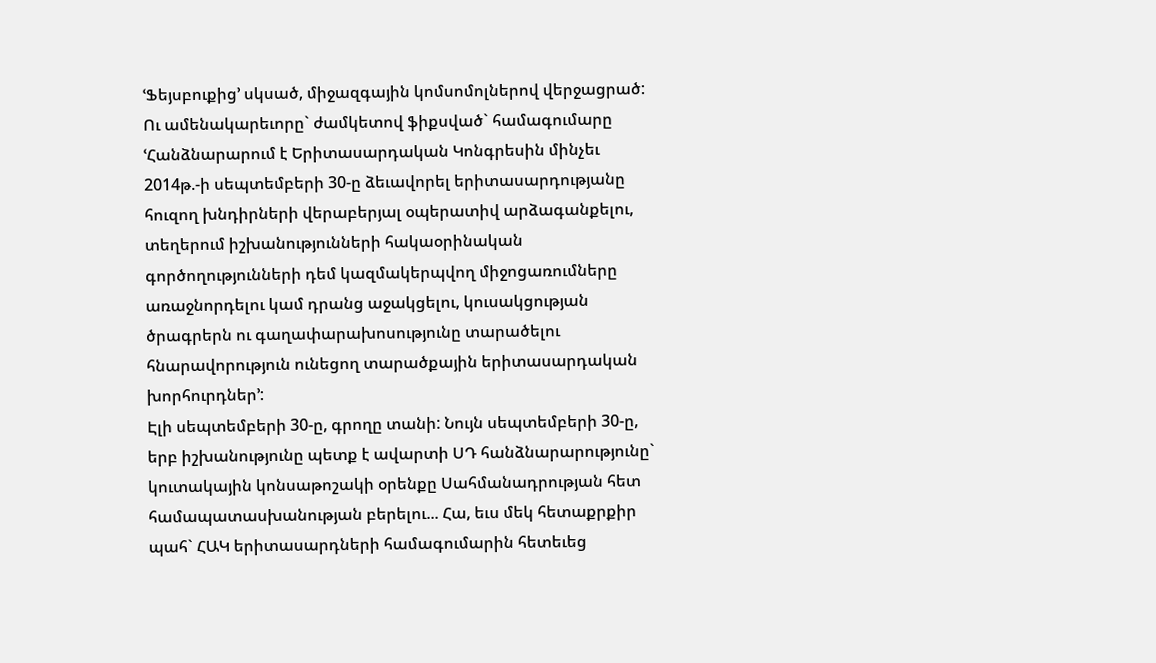ՙՖեյսբուքից՚ սկսած, միջազգային կոմսոմոլներով վերջացրած: Ու ամենակարեւորը` ժամկետով ֆիքսված` համագումարը ՙՀանձնարարում է Երիտասարդական Կոնգրեսին մինչեւ 2014թ.-ի սեպտեմբերի 30-ը ձեւավորել երիտասարդությանը հուզող խնդիրների վերաբերյալ օպերատիվ արձագանքելու, տեղերում իշխանությունների հակաօրինական գործողությունների դեմ կազմակերպվող միջոցառումները առաջնորդելու կամ դրանց աջակցելու, կուսակցության ծրագրերն ու գաղափարախոսությունը տարածելու հնարավորություն ունեցող տարածքային երիտասարդական խորհուրդներ՚:
Էլի սեպտեմբերի 30-ը, գրողը տանի: Նույն սեպտեմբերի 30-ը, երբ իշխանությունը պետք է ավարտի ՍԴ հանձնարարությունը` կուտակային կոնսաթոշակի օրենքը Սահմանադրության հետ համապատասխանության բերելու... Հա, եւս մեկ հետաքրքիր պահ` ՀԱԿ երիտասարդների համագումարին հետեւեց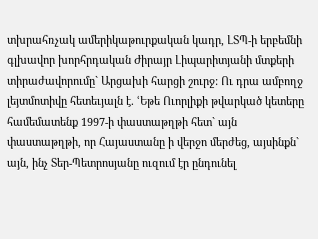տխրահռչակ ամերիկաթուրքական կադր, ԼՏՊ-ի երբեմնի գլխավոր խորհրդական Ժիրայր Լիպարիտյանի մտքերի տիրաժավորումը` Արցախի հարցի շուրջ: Ու դրա ամբողջ լեյտմոտիվը հետեւյալն է. ՙԵթե Ուորլիքի թվարկած կետերը համեմատենք 1997-ի փաստաթղթի հետ` այն փաստաթղթի, որ Հայաստանը ի վերջո մերժեց, այսինքն` այն, ինչ Տեր-Պետրոսյանը ուզում էր ընդունել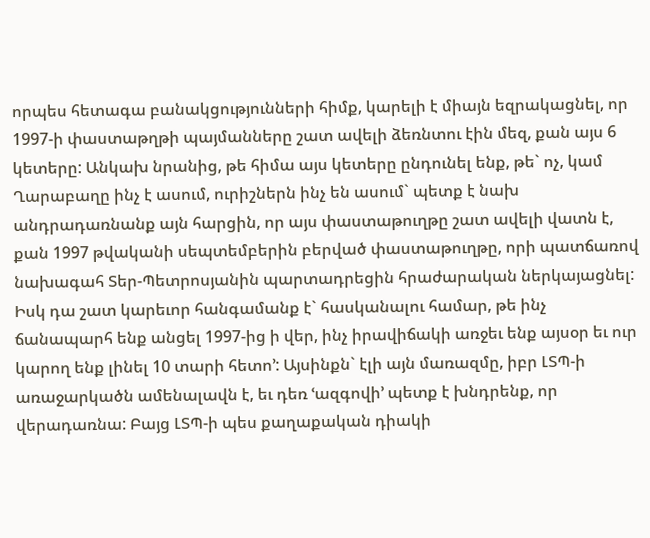որպես հետագա բանակցությունների հիմք, կարելի է միայն եզրակացնել, որ 1997-ի փաստաթղթի պայմանները շատ ավելի ձեռնտու էին մեզ, քան այս 6 կետերը: Անկախ նրանից, թե հիմա այս կետերը ընդունել ենք, թե` ոչ, կամ Ղարաբաղը ինչ է ասում, ուրիշներն ինչ են ասում` պետք է նախ անդրադառնանք այն հարցին, որ այս փաստաթուղթը շատ ավելի վատն է, քան 1997 թվականի սեպտեմբերին բերված փաստաթուղթը, որի պատճառով նախագահ Տեր-Պետրոսյանին պարտադրեցին հրաժարական ներկայացնել: Իսկ դա շատ կարեւոր հանգամանք է` հասկանալու համար, թե ինչ ճանապարհ ենք անցել 1997-ից ի վեր, ինչ իրավիճակի առջեւ ենք այսօր եւ ուր կարող ենք լինել 10 տարի հետո՚: Այսինքն` էլի այն մառազմը, իբր ԼՏՊ-ի առաջարկածն ամենալավն է, եւ դեռ ՙազգովի՚ պետք է խնդրենք, որ վերադառնա: Բայց ԼՏՊ-ի պես քաղաքական դիակի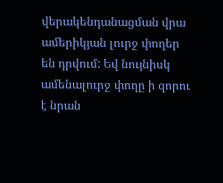վերակենդանացման վրա ամերիկյան լուրջ փողեր են դրվում: Եվ նույնիսկ ամենալուրջ փողը ի զորու է նրան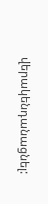վերակենդանացնել: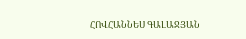ՀՈՎՀԱՆՆԵՍ ԳԱԼԱՋՅԱՆ